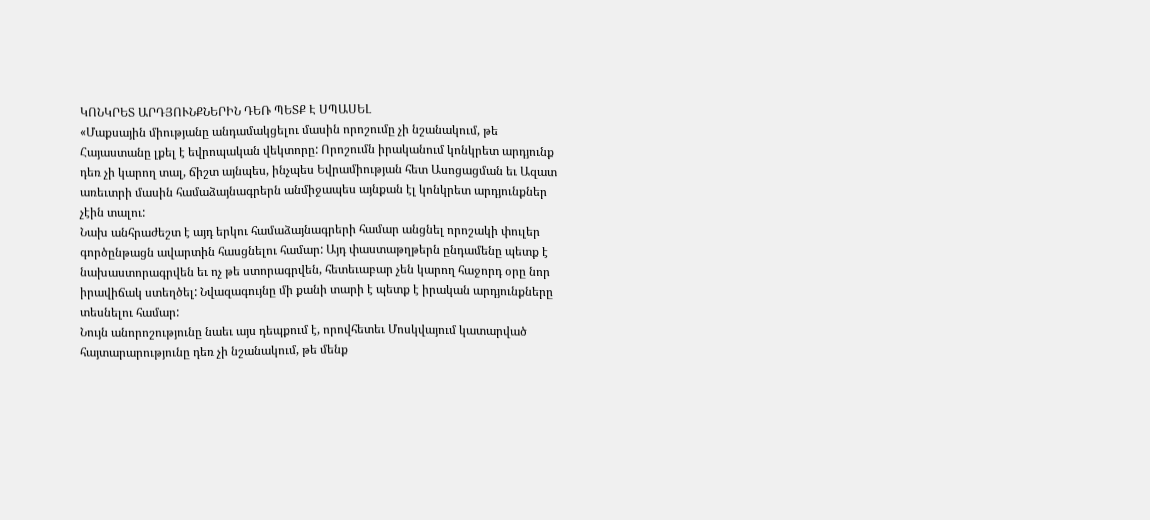ԿՈՆԿՐԵՏ ԱՐԴՅՈՒՆՔՆԵՐԻՆ ԴԵՌ ՊԵՏՔ Է ՍՊԱՍԵԼ
«Մաքսային միությանը անդամակցելու մասին որոշումը չի նշանակում, թե Հայաստանը լքել է եվրոպական վեկտորը: Որոշումն իրականում կոնկրետ արդյունք դեռ չի կարող տալ, ճիշտ այնպես, ինչպես Եվրամիության հետ Ասոցացման եւ Ազատ առեւտրի մասին համաձայնագրերն անմիջապես այնքան էլ կոնկրետ արդյունքներ չէին տալու:
Նախ անհրաժեշտ է այդ երկու համաձայնագրերի համար անցնել որոշակի փուլեր գործընթացն ավարտին հասցնելու համար: Այդ փաստաթղթերն ընդամենը պետք է նախաստորագրվեն եւ ոչ թե ստորագրվեն, հետեւաբար չեն կարող հաջորդ օրը նոր իրավիճակ ստեղծել: Նվազագույնը մի քանի տարի է պետք է իրական արդյունքները տեսնելու համար:
Նույն անորոշությունը նաեւ այս դեպքում է, որովհետեւ Մոսկվայում կատարված հայտարարությունը դեռ չի նշանակում, թե մենք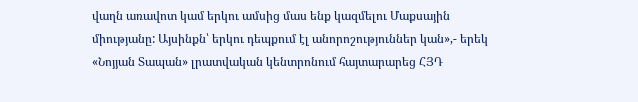վաղն առավոտ կամ երկու ամսից մաս ենք կազմելու Մաքսային միությանը: Այսինքն՝ երկու դեպքում էլ անորոշություններ կան»,- երեկ «Նոյյան Տապան» լրատվական կենտրոնում հայտարարեց ՀՅԴ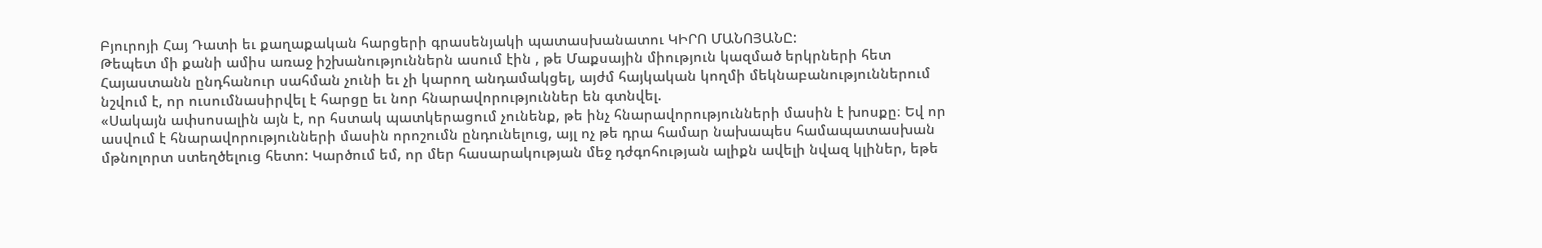Բյուրոյի Հայ Դատի եւ քաղաքական հարցերի գրասենյակի պատասխանատու ԿԻՐՈ ՄԱՆՈՅԱՆԸ:
Թեպետ մի քանի ամիս առաջ իշխանություններն ասում էին , թե Մաքսային միություն կազմած երկրների հետ Հայաստանն ընդհանուր սահման չունի եւ չի կարող անդամակցել, այժմ հայկական կողմի մեկնաբանություններում նշվում է, որ ուսումնասիրվել է հարցը եւ նոր հնարավորություններ են գտնվել.
«Սակայն ափսոսալին այն է, որ հստակ պատկերացում չունենք, թե ինչ հնարավորությունների մասին է խոսքը։ Եվ որ ասվում է հնարավորությունների մասին որոշումն ընդունելուց, այլ ոչ թե դրա համար նախապես համապատասխան մթնոլորտ ստեղծելուց հետո: Կարծում եմ, որ մեր հասարակության մեջ դժգոհության ալիքն ավելի նվազ կլիներ, եթե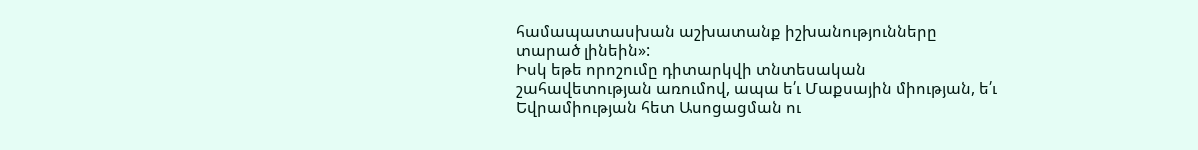համապատասխան աշխատանք իշխանությունները տարած լինեին»:
Իսկ եթե որոշումը դիտարկվի տնտեսական շահավետության առումով, ապա ե՛ւ Մաքսային միության, ե՛ւ Եվրամիության հետ Ասոցացման ու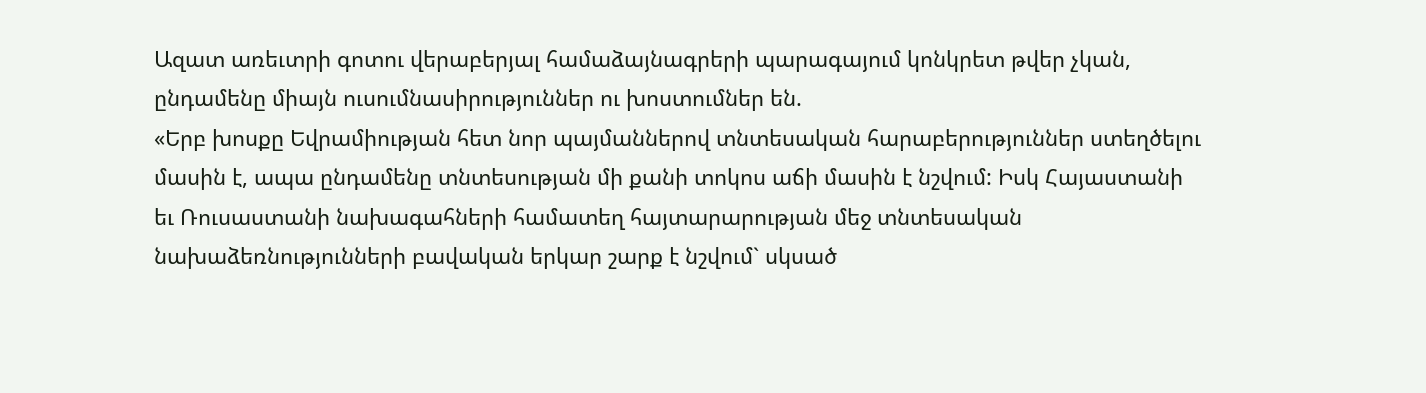Ազատ առեւտրի գոտու վերաբերյալ համաձայնագրերի պարագայում կոնկրետ թվեր չկան, ընդամենը միայն ուսումնասիրություններ ու խոստումներ են.
«Երբ խոսքը Եվրամիության հետ նոր պայմաններով տնտեսական հարաբերություններ ստեղծելու մասին է, ապա ընդամենը տնտեսության մի քանի տոկոս աճի մասին է նշվում: Իսկ Հայաստանի եւ Ռուսաստանի նախագահների համատեղ հայտարարության մեջ տնտեսական նախաձեռնությունների բավական երկար շարք է նշվում` սկսած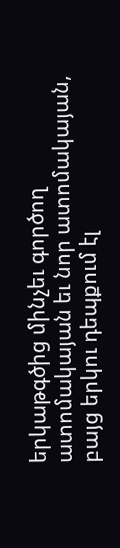երկաթգծից մինչեւ գործող ատոմակայան եւ նոր ատոմակայան, բայց երկու դեպքում էլ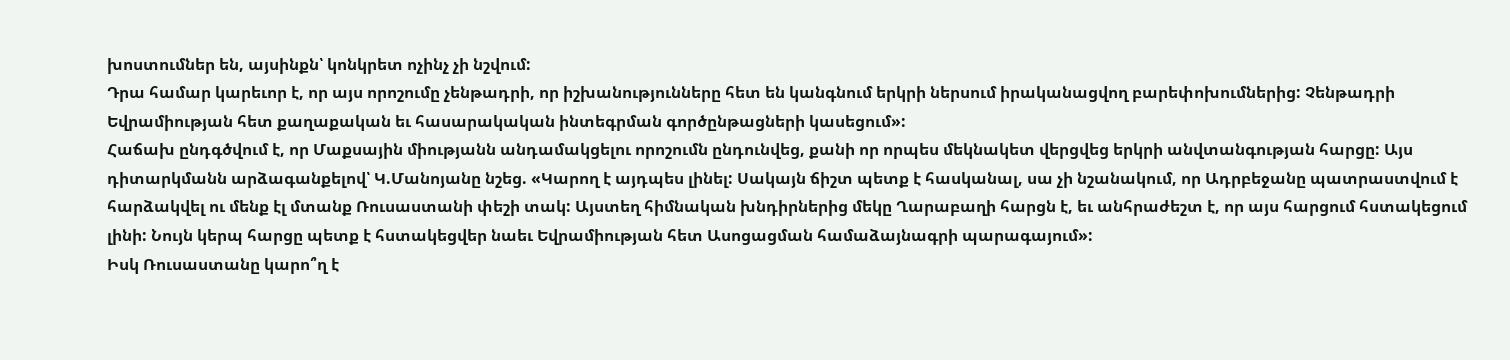խոստումներ են, այսինքն՝ կոնկրետ ոչինչ չի նշվում:
Դրա համար կարեւոր է, որ այս որոշումը չենթադրի, որ իշխանությունները հետ են կանգնում երկրի ներսում իրականացվող բարեփոխումներից: Չենթադրի Եվրամիության հետ քաղաքական եւ հասարակական ինտեգրման գործընթացների կասեցում»:
Հաճախ ընդգծվում է, որ Մաքսային միությանն անդամակցելու որոշումն ընդունվեց, քանի որ որպես մեկնակետ վերցվեց երկրի անվտանգության հարցը: Այս դիտարկմանն արձագանքելով՝ Կ.Մանոյանը նշեց. «Կարող է այդպես լինել: Սակայն ճիշտ պետք է հասկանալ, սա չի նշանակում, որ Ադրբեջանը պատրաստվում է հարձակվել ու մենք էլ մտանք Ռուսաստանի փեշի տակ: Այստեղ հիմնական խնդիրներից մեկը Ղարաբաղի հարցն է, եւ անհրաժեշտ է, որ այս հարցում հստակեցում լինի: Նույն կերպ հարցը պետք է հստակեցվեր նաեւ Եվրամիության հետ Ասոցացման համաձայնագրի պարագայում»:
Իսկ Ռուսաստանը կարո՞ղ է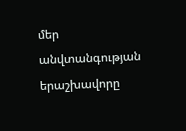մեր անվտանգության երաշխավորը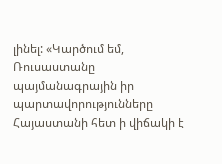լինել: «Կարծում եմ, Ռուսաստանը պայմանագրային իր պարտավորությունները Հայաստանի հետ ի վիճակի է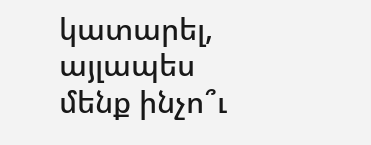կատարել, այլապես մենք ինչո՞ւ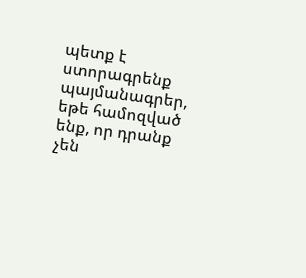պետք է ստորագրենք պայմանագրեր, եթե համոզված ենք, որ դրանք չեն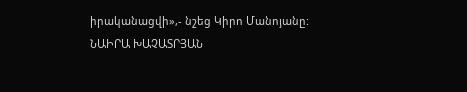իրականացվի»,- նշեց Կիրո Մանոյանը:
ՆԱԻՐԱ ԽԱՉԱՏՐՅԱՆ